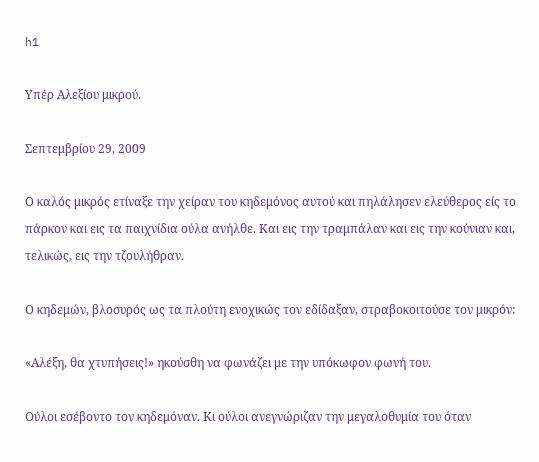h1

Υπέρ Αλεξίου μικρού.

Σεπτεμβρίου 29, 2009

Ο καλός μικρός ετίναξε την χείραν του κηδεμόνος αυτού και πηλάλησεν ελεύθερος είς το πάρκον και εις τα παιχνίδια ούλα ανήλθε. Και εις την τραμπάλαν και εις την κούνιαν και, τελικώς, εις την τζουλήθραν.

Ο κηδεμών, βλοσυρός ως τα πλούτη ενοχικώς τον εδίδαξαν, στραβοκοιτούσε τον μικρόν:

«Αλέξη, θα χτυπήσεις!» ηκούσθη να φωνάζει με την υπόκωφον φωνή του.

Ούλοι εσέβοντο τον κηδεμόναν. Κι ούλοι ανεγνώριζαν την μεγαλοθυμία του όταν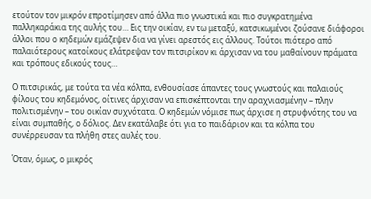ετούτον τον μικρόν επροτίμησεν από άλλα πιο γνωστικά και πιο συγκρατημένα παλληκαράκια της αυλής του… Εις την οικίαν, εν τω μεταξύ, κατσικωμένοι ζούσανε διάφοροι άλλοι που ο κηδεμών εμάζεψεν δια να γίνει αρεστός εις άλλους. Τούτοι πιότερο από παλαιότερους κατοίκους ελάτρεψαν τον πιτσιρίκον κι άρχισαν να του μαθαίνουν πράματα και τρόπους εδικούς τους…

Ο πιτσιρικάς, με τούτα τα νέα κόλπα, ενθουσίασε άπαντες τους γνωστούς και παλαιούς φίλους του κηδεμόνος, οίτινες άρχισαν να επισκέπτονται την αραχνιασμένην – πλην πολιτισμένην – του οικίαν συχνότατα. Ο κηδεμών νόμισε πως άρχισε η στρυφνότης του να είναι συμπαθής, ο δόλιος. Δεν εκατάλαβε ότι για το παιδάριον και τα κόλπα του συνέρρευσαν τα πλήθη στες αυλές του.

Όταν, όμως, ο μικρός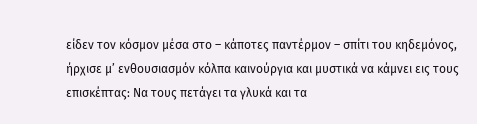είδεν τον κόσμον μέσα στο – κάποτες παντέρμον – σπίτι του κηδεμόνος, ήρχισε μ’ ενθουσιασμόν κόλπα καινούργια και μυστικά να κάμνει εις τους επισκέπτας: Να τους πετάγει τα γλυκά και τα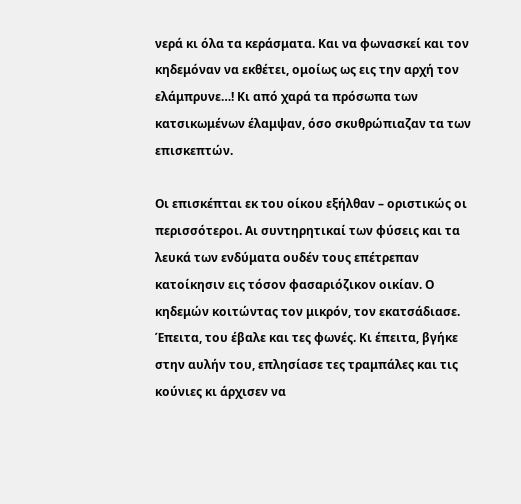νερά κι όλα τα κεράσματα. Και να φωνασκεί και τον κηδεμόναν να εκθέτει, ομοίως ως εις την αρχή τον ελάμπρυνε…! Κι από χαρά τα πρόσωπα των κατσικωμένων έλαμψαν, όσο σκυθρώπιαζαν τα των επισκεπτών.

Οι επισκέπται εκ του οίκου εξήλθαν – οριστικώς οι περισσότεροι. Αι συντηρητικαί των φύσεις και τα λευκά των ενδύματα ουδέν τους επέτρεπαν κατοίκησιν εις τόσον φασαριόζικον οικίαν. Ο κηδεμών κοιτώντας τον μικρόν, τον εκατσάδιασε. Έπειτα, του έβαλε και τες φωνές. Κι έπειτα, βγήκε στην αυλήν του, επλησίασε τες τραμπάλες και τις κούνιες κι άρχισεν να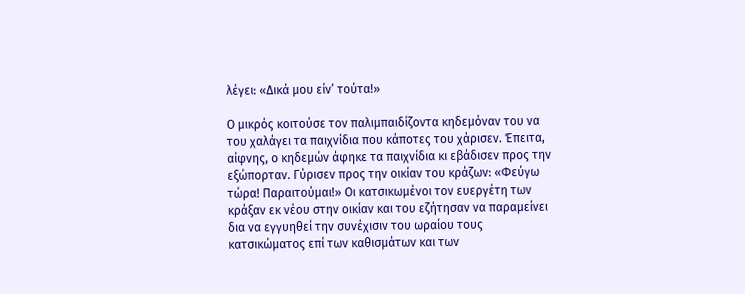λέγει: «Δικά μου είν’ τούτα!»

Ο μικρός κοιτούσε τον παλιμπαιδίζοντα κηδεμόναν του να του χαλάγει τα παιχνίδια που κάποτες του χάρισεν. Έπειτα, αίφνης, ο κηδεμών άφηκε τα παιχνίδια κι εβάδισεν προς την εξώπορταν. Γύρισεν προς την οικίαν του κράζων: «Φεύγω τώρα! Παραιτούμαι!» Oι κατσικωμένοι τον ευεργέτη των κράξαν εκ νέου στην οικίαν και του εζήτησαν να παραμείνει δια να εγγυηθεί την συνέχισιν του ωραίου τους κατσικώματος επί των καθισμάτων και των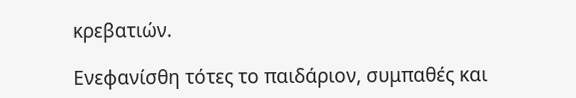κρεβατιών.

Ενεφανίσθη τότες το παιδάριον, συμπαθές και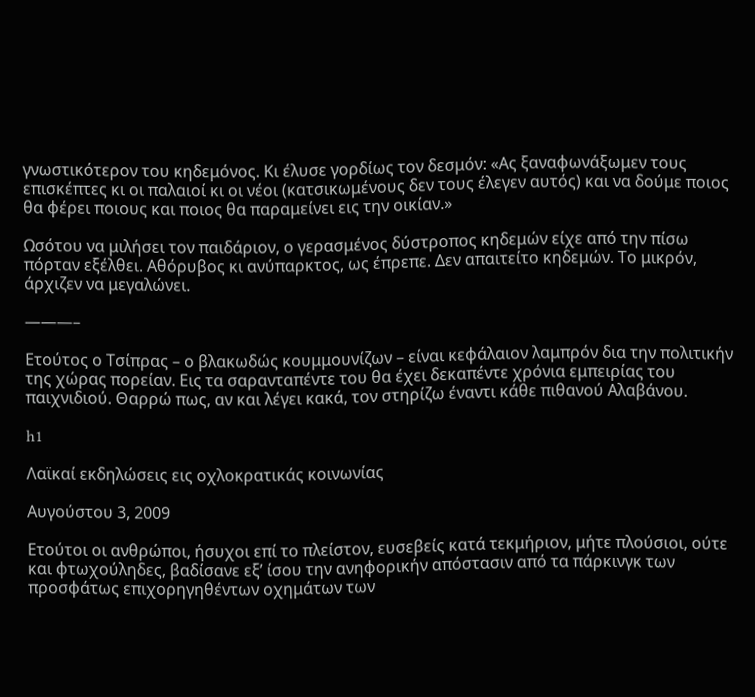γνωστικότερον του κηδεμόνος. Κι έλυσε γορδίως τον δεσμόν: «Ας ξαναφωνάξωμεν τους επισκέπτες κι οι παλαιοί κι οι νέοι (κατσικωμένους δεν τους έλεγεν αυτός) και να δούμε ποιος θα φέρει ποιους και ποιος θα παραμείνει εις την οικίαν.»

Ωσότου να μιλήσει τον παιδάριον, ο γερασμένος δύστροπος κηδεμών είχε από την πίσω πόρταν εξέλθει. Αθόρυβος κι ανύπαρκτος, ως έπρεπε. Δεν απαιτείτο κηδεμών. Το μικρόν, άρχιζεν να μεγαλώνει.

———–

Ετούτος ο Τσίπρας – ο βλακωδώς κουμμουνίζων – είναι κεφάλαιον λαμπρόν δια την πολιτικήν της χώρας πορείαν. Εις τα σαρανταπέντε του θα έχει δεκαπέντε χρόνια εμπειρίας του παιχνιδιού. Θαρρώ πως, αν και λέγει κακά, τον στηρίζω έναντι κάθε πιθανού Αλαβάνου.

h1

Λαϊκαί εκδηλώσεις εις οχλοκρατικάς κοινωνίας

Αυγούστου 3, 2009

Ετούτοι οι ανθρώποι, ήσυχοι επί το πλείστον, ευσεβείς κατά τεκμήριον, μήτε πλούσιοι, ούτε και φτωχούληδες, βαδίσανε εξ’ ίσου την ανηφορικήν απόστασιν από τα πάρκινγκ των προσφάτως επιχορηγηθέντων οχημάτων των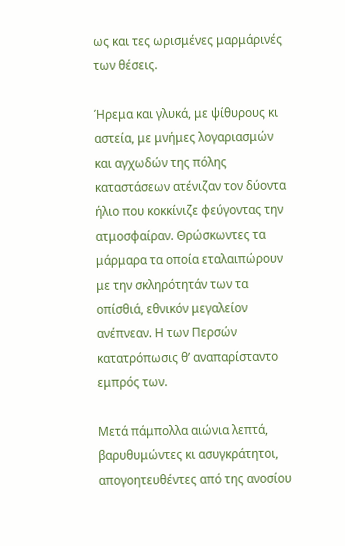ως και τες ωρισμένες μαρμάρινές των θέσεις.

Ήρεμα και γλυκά, με ψίθυρους κι αστεία, με μνήμες λογαριασμών και αγχωδών της πόλης καταστάσεων ατένιζαν τον δύοντα ήλιο που κοκκίνιζε φεύγοντας την ατμοσφαίραν. Θρώσκωντες τα μάρμαρα τα οποία εταλαιπώρουν με την σκληρότητάν των τα οπίσθιά, εθνικόν μεγαλείον ανέπνεαν. Η των Περσών κατατρόπωσις θ’ αναπαρίσταντο εμπρός των.

Μετά πάμπολλα αιώνια λεπτά, βαρυθυμώντες κι ασυγκράτητοι, απογοητευθέντες από της ανοσίου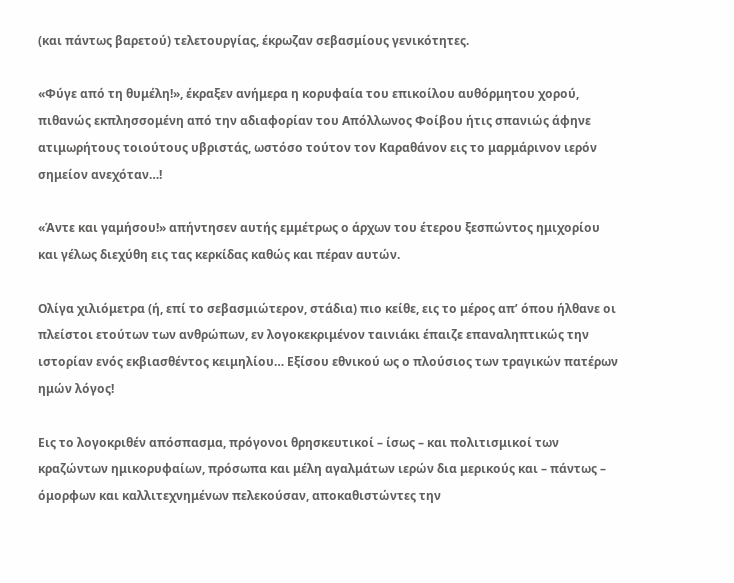(και πάντως βαρετού) τελετουργίας, έκρωζαν σεβασμίους γενικότητες.

«Φύγε από τη θυμέλη!», έκραξεν ανήμερα η κορυφαία του επικοίλου αυθόρμητου χορού, πιθανώς εκπλησσομένη από την αδιαφορίαν του Απόλλωνος Φοίβου ήτις σπανιώς άφηνε ατιμωρήτους τοιούτους υβριστάς, ωστόσο τούτον τον Καραθάνον εις το μαρμάρινον ιερόν σημείον ανεχόταν…!

«Άντε και γαμήσου!» απήντησεν αυτής εμμέτρως ο άρχων του έτερου ξεσπώντος ημιχορίου και γέλως διεχύθη εις τας κερκίδας καθώς και πέραν αυτών.

Ολίγα χιλιόμετρα (ή, επί το σεβασμιώτερον, στάδια) πιο κείθε, εις το μέρος απ’ όπου ήλθανε οι πλείστοι ετούτων των ανθρώπων, εν λογοκεκριμένον ταινιάκι έπαιζε επαναληπτικώς την ιστορίαν ενός εκβιασθέντος κειμηλίου… Εξίσου εθνικού ως ο πλούσιος των τραγικών πατέρων ημών λόγος!

Εις το λογοκριθέν απόσπασμα, πρόγονοι θρησκευτικοί – ίσως – και πολιτισμικοί των κραζώντων ημικορυφαίων, πρόσωπα και μέλη αγαλμάτων ιερών δια μερικούς και – πάντως – όμορφων και καλλιτεχνημένων πελεκούσαν, αποκαθιστώντες την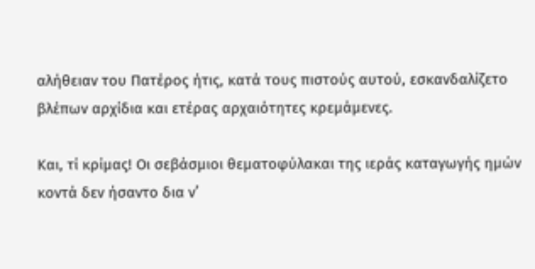αλήθειαν του Πατέρος ήτις, κατά τους πιστούς αυτού, εσκανδαλίζετο βλέπων αρχίδια και ετέρας αρχαιότητες κρεμάμενες.

Και, τί κρίμας! Οι σεβάσμιοι θεματοφύλακαι της ιεράς καταγωγής ημών κοντά δεν ήσαντο δια ν’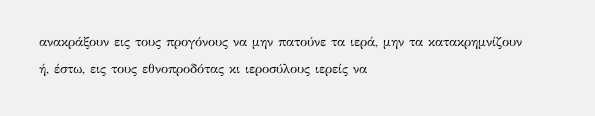ανακράξουν εις τους προγόνους να μην πατούνε τα ιερά, μην τα κατακρημνίζουν ή, έστω, εις τους εθνοπροδότας κι ιεροσύλους ιερείς να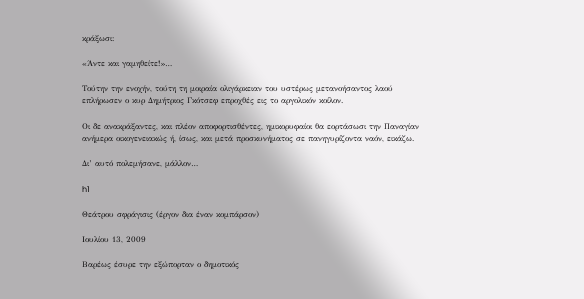κράξωσι:

«Άντε και γαμηθείτε!»…

Τούτην την ενοχήν, τούτη τη μοιραία ολιγάρκειαν του υστέρως μετανοήσαντος λαού επλήρωσεν ο κυρ Δημήτριος Γκότσεφ επροχθές εις το αργολικόν κοίλον.

Οι δε ανακράξαντες, και πλέον αποφορτισθέντες, ημικορυφαίοι θα εορτάσωσι την Παναγίαν ανήμερα οικογενειακώς ή, ίσως, και μετά προσκυνήματος σε πανηγυρίζοντα ναόν, εικάζω.

Δι’ αυτό πολεμήσανε, μάλλον…

h1

Θεάτρου σφράγισις (έργον δια έναν κομπάρσον)

Ιουλίου 13, 2009

Βαρέως έσυρε την εξώπορταν ο δημοτικός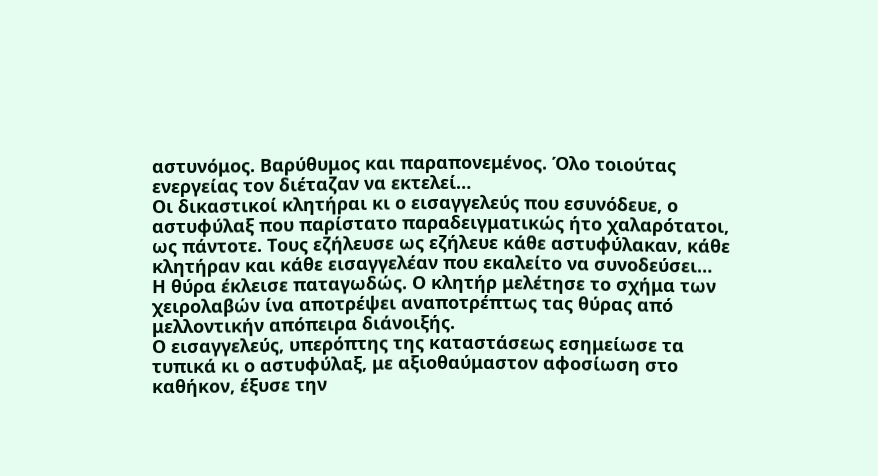αστυνόμος. Βαρύθυμος και παραπονεμένος. Όλο τοιούτας ενεργείας τον διέταζαν να εκτελεί…
Οι δικαστικοί κλητήραι κι ο εισαγγελεύς που εσυνόδευε, ο αστυφύλαξ που παρίστατο παραδειγματικώς ήτο χαλαρότατοι, ως πάντοτε. Τους εζήλευσε ως εζήλευε κάθε αστυφύλακαν, κάθε κλητήραν και κάθε εισαγγελέαν που εκαλείτο να συνοδεύσει…
Η θύρα έκλεισε παταγωδώς. Ο κλητήρ μελέτησε το σχήμα των χειρολαβών ίνα αποτρέψει αναποτρέπτως τας θύρας από μελλοντικήν απόπειρα διάνοιξής.
Ο εισαγγελεύς, υπερόπτης της καταστάσεως εσημείωσε τα τυπικά κι ο αστυφύλαξ, με αξιοθαύμαστον αφοσίωση στο καθήκον, έξυσε την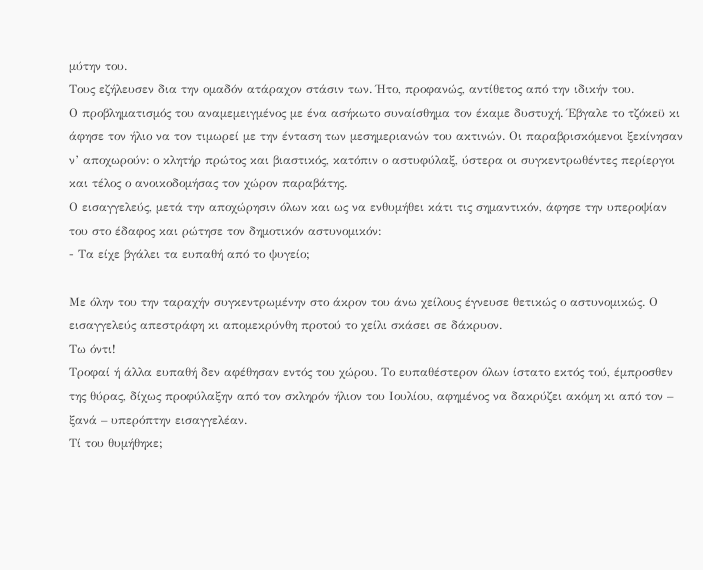μύτην του.
Τους εζήλευσεν δια την ομαδόν ατάραχον στάσιν των. Ήτο, προφανώς, αντίθετος από την ιδικήν του.
Ο προβληματισμός του αναμεμειγμένος με ένα ασήκωτο συναίσθημα τον έκαμε δυστυχή. Έβγαλε το τζόκεϋ κι άφησε τον ήλιο να τον τιμωρεί με την ένταση των μεσημεριανών του ακτινών. Οι παραβρισκόμενοι ξεκίνησαν ν’ αποχωρούν: ο κλητήρ πρώτος και βιαστικός, κατόπιν ο αστυφύλαξ, ύστερα οι συγκεντρωθέντες περίεργοι και τέλος ο ανοικοδομήσας τον χώρον παραβάτης.
Ο εισαγγελεύς, μετά την αποχώρησιν όλων και ως να ενθυμήθει κάτι τις σημαντικόν, άφησε την υπεροψίαν του στο έδαφος και ρώτησε τον δημοτικόν αστυνομικόν:
- Τα είχε βγάλει τα ευπαθή από το ψυγείο;

Με όλην του την ταραχήν συγκεντρωμένην στο άκρον του άνω χείλους έγνευσε θετικώς ο αστυνομικώς. Ο εισαγγελεύς απεστράφη κι απομεκρύνθη προτού το χείλι σκάσει σε δάκρυον.
Τω όντι!
Τροφαί ή άλλα ευπαθή δεν αφέθησαν εντός του χώρου. Το ευπαθέστερον όλων ίστατο εκτός τού, έμπροσθεν της θύρας, δίχως προφύλαξην από τον σκληρόν ήλιον του Ιουλίου, αφημένος να δακρύζει ακόμη κι από τον – ξανά – υπερόπτην εισαγγελέαν.
Τί του θυμήθηκε;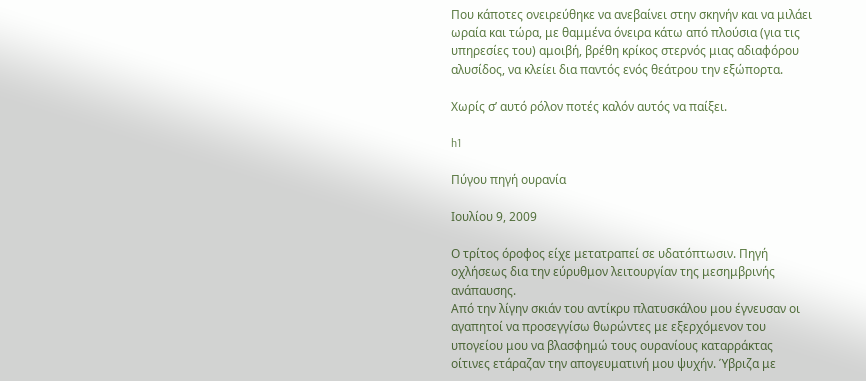Που κάποτες ονειρεύθηκε να ανεβαίνει στην σκηνήν και να μιλάει ωραία και τώρα, με θαμμένα όνειρα κάτω από πλούσια (για τις υπηρεσίες του) αμοιβή, βρέθη κρίκος στερνός μιας αδιαφόρου αλυσίδος, να κλείει δια παντός ενός θεάτρου την εξώπορτα.

Χωρίς σ’ αυτό ρόλον ποτές καλόν αυτός να παίξει.

h1

Πύγου πηγή ουρανία

Ιουλίου 9, 2009

Ο τρίτος όροφος είχε μετατραπεί σε υδατόπτωσιν. Πηγή οχλήσεως δια την εύρυθμον λειτουργίαν της μεσημβρινής ανάπαυσης.
Από την λίγην σκιάν του αντίκρυ πλατυσκάλου μου έγνευσαν οι αγαπητοί να προσεγγίσω θωρώντες με εξερχόμενον του υπογείου μου να βλασφημώ τους ουρανίους καταρράκτας οίτινες ετάραζαν την απογευματινή μου ψυχήν. Ύβριζα με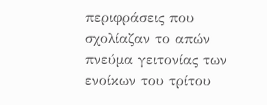περιφράσεις που σχολίαζαν το απών πνεύμα γειτονίας των ενοίκων του τρίτου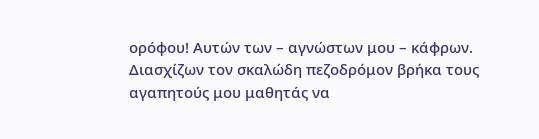ορόφου! Αυτών των – αγνώστων μου – κάφρων.
Διασχίζων τον σκαλώδη πεζοδρόμον βρήκα τους αγαπητούς μου μαθητάς να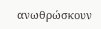ανωθρώσκουν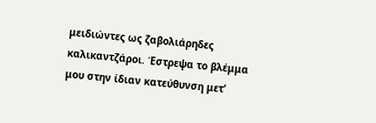μειδιώντες ως ζαβολιάρηδες καλικαντζάροι. Έστρεψα το βλέμμα μου στην ίδιαν κατεύθυνση μετ’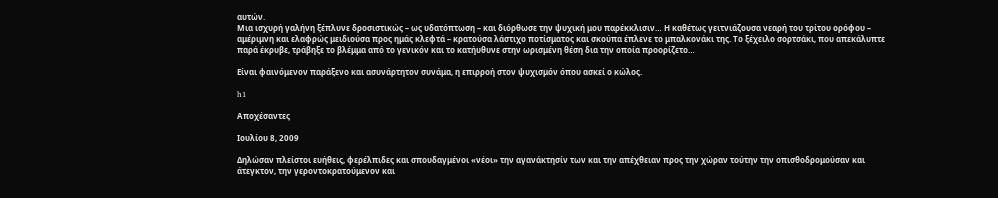αυτών.
Μια ισχυρή γαλήνη ξέπλυνε δροσιστικώς – ως υδατόπτωση – και διόρθωσε την ψυχική μου παρέκκλισιν… Η καθέτως γειτνιάζουσα νεαρή του τρίτου ορόφου – αμέριμνη και ελαφρώς μειδιούσα προς ημάς κλεφτά – κρατούσα λάστιχο ποτίσματος και σκούπα έπλενε το μπαλκονάκι της. Το ξέχειλο σορτσάκι, που απεκάλυπτε παρά έκρυβε, τράβηξε το βλέμμα από το γενικόν και το κατήυθυνε στην ωρισμένη θέση δια την οποία προορίζετο…

Είναι φαινόμενον παράξενο και ασυνάρτητον συνάμα, η επιρροή στον ψυχισμόν όπου ασκεί ο κώλος.

h1

Αποχέσαντες

Ιουλίου 8, 2009

Δηλώσαν πλείστοι ευήθεις, φερέλπιδες και σπουδαγμένοι «νέοι» την αγανάκτησίν των και την απέχθειαν προς την χώραν τούτην την οπισθοδρομούσαν και άτεγκτον, την γεροντοκρατούμενον και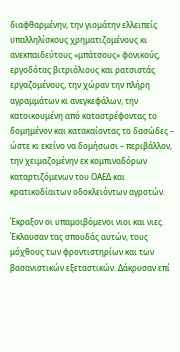διαφθαρμένην, την γιομάτην ελλειπείς υπαλληλίσκους χρηματιζομένους κι ανεκπαιδεύτους «μπάτσους» φονικούς, εργοδότας βιτριόλιους και ρατσιστάς εργαζομένους, την χώραν την πλήρη αγραμμάτων κι ανεγκεφάλων, την κατοικουμένη από καταστρέφοντας το δομημένον και κατακαίοντας το δασώδες – ώστε κι εκείνο να δομήσωσι – περιβάλλον, την χειμαζομένην εκ κομπιναδόρων καταρτιζόμενων του ΟΑΕΔ και κρατικοδίαιτων οδοκλειόντων αγροτών.

Έκραξον οι υπαμοιβόμενοι νιοι και νιες. Έκλαυσαν τας σπουδάς αυτών, τους μόχθους των φροντιστηρίων και των βασανιστικών εξεταστικών. Δάκρυσαν επί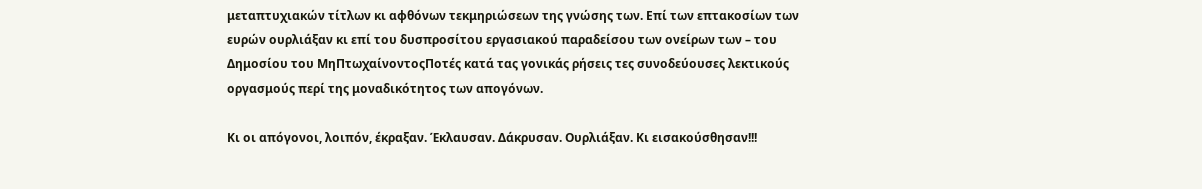μεταπτυχιακών τίτλων κι αφθόνων τεκμηριώσεων της γνώσης των. Επί των επτακοσίων των ευρών ουρλιάξαν κι επί του δυσπροσίτου εργασιακού παραδείσου των ονείρων των – του Δημοσίου του ΜηΠτωχαίνοντοςΠοτές κατά τας γονικάς ρήσεις τες συνοδεύουσες λεκτικούς οργασμούς περί της μοναδικότητος των απογόνων.

Κι οι απόγονοι, λοιπόν, έκραξαν. Έκλαυσαν. Δάκρυσαν. Ουρλιάξαν. Κι εισακούσθησαν!!!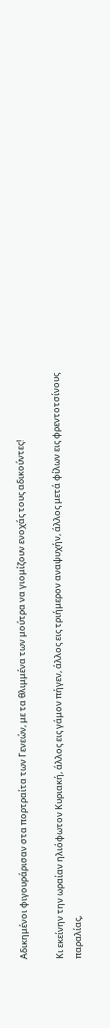Αδικημένοι φιγουράρισαν στα πορτραίτα των Γενεών, με τα θλιμμένα των μούτρα να γιομίζουν ενοχάς τους αδικούντες!

Κι εκείνην την ωραίαν ηλιόφωτον Κυριακή, άλλος εις γάμον πήγεν, άλλος εις τριήμερον αναψυχήν, άλλος μετά φίλων εις φρεντοτσίνους παραλίας,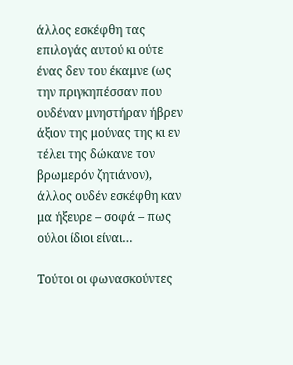άλλος εσκέφθη τας επιλογάς αυτού κι ούτε ένας δεν του έκαμνε (ως την πριγκηπέσσαν που ουδέναν μνηστήραν ήβρεν άξιον της μούνας της κι εν τέλει της δώκανε τον βρωμερόν ζητιάνον), άλλος ουδέν εσκέφθη καν μα ήξευρε – σοφά – πως ούλοι ίδιοι είναι…

Τούτοι οι φωνασκούντες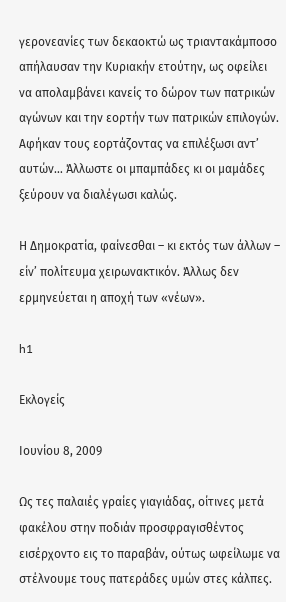γερονεανίες των δεκαοκτώ ως τριαντακάμποσο απήλαυσαν την Κυριακήν ετούτην, ως οφείλει να απολαμβάνει κανείς το δώρον των πατρικών αγώνων και την εορτήν των πατρικών επιλογών. Αφήκαν τους εορτάζοντας να επιλέξωσι αντ’ αυτών… Άλλωστε οι μπαμπάδες κι οι μαμάδες ξεύρουν να διαλέγωσι καλώς.

Η Δημοκρατία, φαίνεσθαι – κι εκτός των άλλων – είν’ πολίτευμα χειρωνακτικόν. Άλλως δεν ερμηνεύεται η αποχή των «νέων».

h1

Εκλογείς

Ιουνίου 8, 2009

Ως τες παλαιές γραίες γιαγιάδας, οίτινες μετά φακέλου στην ποδιάν προσφραγισθέντος εισέρχοντο εις το παραβάν, ούτως ωφείλωμε να στέλνουμε τους πατεράδες υμών στες κάλπες.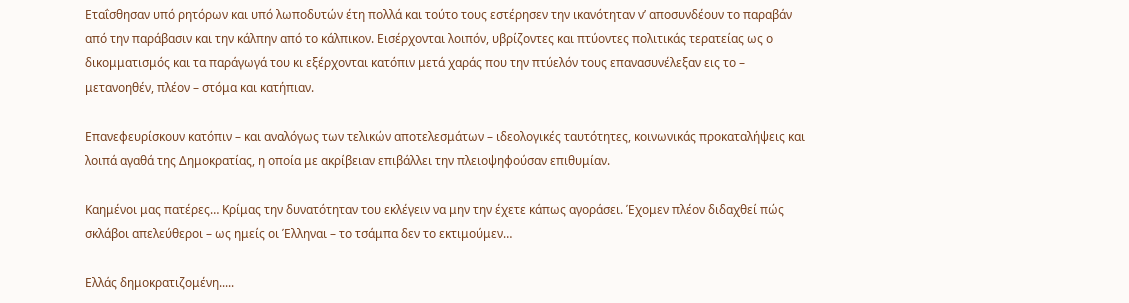Εταΐσθησαν υπό ρητόρων και υπό λωποδυτών έτη πολλά και τούτο τους εστέρησεν την ικανότηταν ν’ αποσυνδέουν το παραβάν από την παράβασιν και την κάλπην από το κάλπικον. Εισέρχονται λοιπόν, υβρίζοντες και πτύοντες πολιτικάς τερατείας ως ο δικομματισμός και τα παράγωγά του κι εξέρχονται κατόπιν μετά χαράς που την πτύελόν τους επανασυνέλεξαν εις το – μετανοηθέν, πλέον – στόμα και κατήπιαν.

Επανεφευρίσκουν κατόπιν – και αναλόγως των τελικών αποτελεσμάτων – ιδεολογικές ταυτότητες, κοινωνικάς προκαταλήψεις και λοιπά αγαθά της Δημοκρατίας, η οποία με ακρίβειαν επιβάλλει την πλειοψηφούσαν επιθυμίαν.

Καημένοι μας πατέρες… Κρίμας την δυνατότηταν του εκλέγειν να μην την έχετε κάπως αγοράσει. Έχομεν πλέον διδαχθεί πώς σκλάβοι απελεύθεροι – ως ημείς οι Έλληναι – το τσάμπα δεν το εκτιμούμεν…

Ελλάς δημοκρατιζομένη.....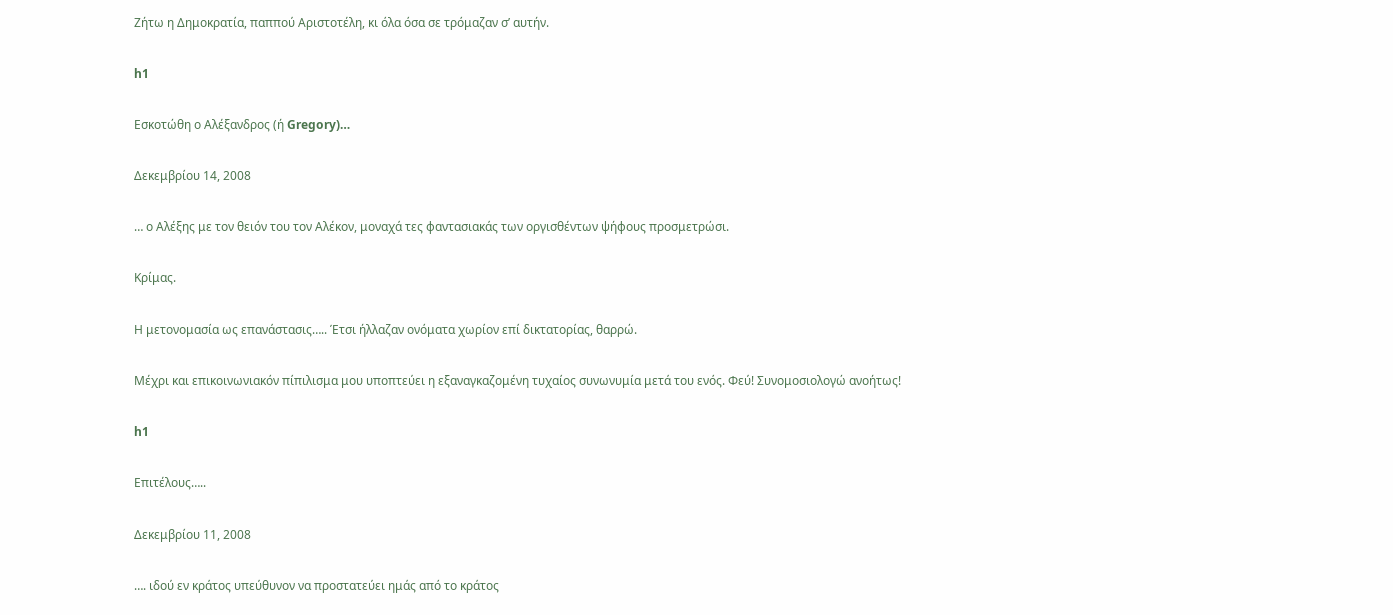Ζήτω η Δημοκρατία, παππού Αριστοτέλη, κι όλα όσα σε τρόμαζαν σ’ αυτήν.

h1

Εσκοτώθη ο Αλέξανδρος (ή Gregory)…

Δεκεμβρίου 14, 2008

… ο Αλέξης με τον θειόν του τον Αλέκον, μοναχά τες φαντασιακάς των οργισθέντων ψήφους προσμετρώσι.

Κρίμας.

Η μετονομασία ως επανάστασις….. Έτσι ήλλαζαν ονόματα χωρίον επί δικτατορίας, θαρρώ.

Μέχρι και επικοινωνιακόν πίπιλισμα μου υποπτεύει η εξαναγκαζομένη τυχαίος συνωνυμία μετά του ενός. Φεύ! Συνομοσιολογώ ανοήτως!

h1

Επιτέλους…..

Δεκεμβρίου 11, 2008

…. ιδού εν κράτος υπεύθυνον να προστατεύει ημάς από το κράτος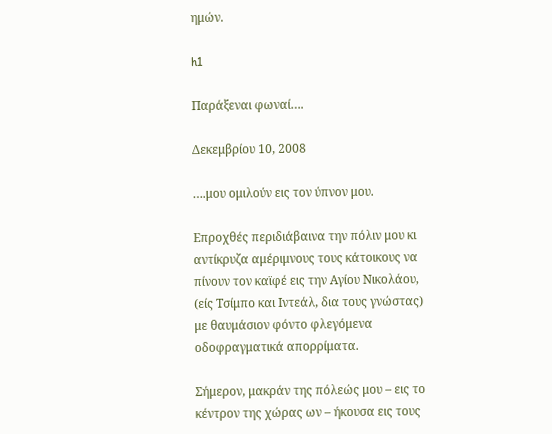ημών.

h1

Παράξεναι φωναί….

Δεκεμβρίου 10, 2008

….μου ομιλούν εις τον ύπνον μου.

Επροχθές περιδιάβαινα την πόλιν μου κι αντίκρυζα αμέριμνους τους κάτοικους να πίνουν τον καϊφέ εις την Αγίου Νικολάου, (είς Τσίμπο και Ιντεάλ, δια τους γνώστας) με θαυμάσιον φόντο φλεγόμενα οδοφραγματικά απορρίματα.

Σήμερον, μακράν της πόλεώς μου – εις το κέντρον της χώρας ων – ήκουσα εις τους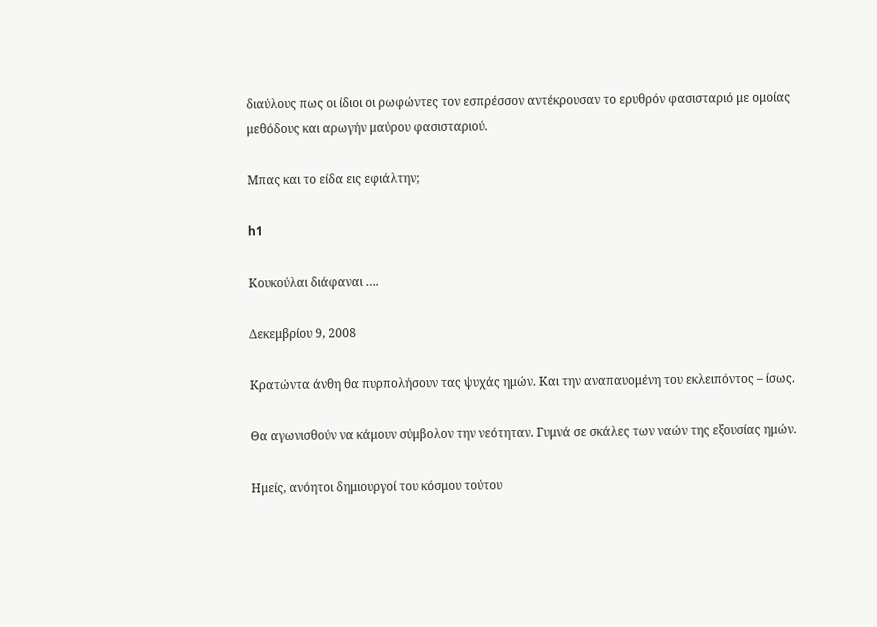διαύλους πως οι ίδιοι οι ρωφώντες τον εσπρέσσον αντέκρουσαν το ερυθρόν φασισταριό με ομοίας μεθόδους και αρωγήν μαύρου φασισταριού.

Μπας και το είδα εις εφιάλτην;

h1

Κουκούλαι διάφαναι ….

Δεκεμβρίου 9, 2008

Κρατώντα άνθη θα πυρπολήσουν τας ψυχάς ημών. Και την αναπαυομένη του εκλειπόντος – ίσως.

Θα αγωνισθούν να κάμουν σύμβολον την νεότηταν. Γυμνά σε σκάλες των ναών της εξουσίας ημών.

Ημείς, ανόητοι δημιουργοί του κόσμου τούτου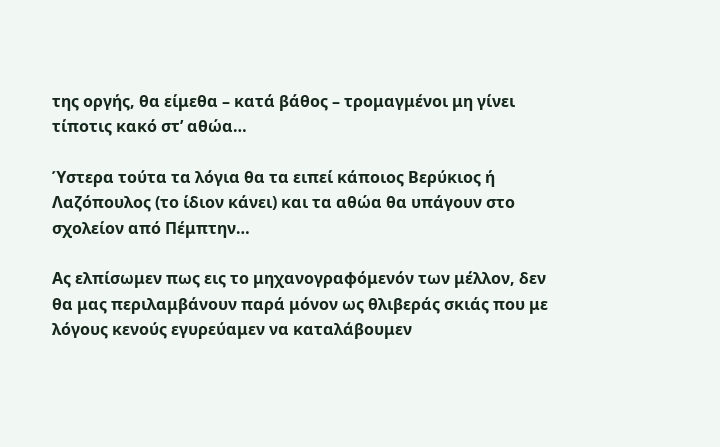της οργής, θα είμεθα – κατά βάθος – τρομαγμένοι μη γίνει τίποτις κακό στ’ αθώα…

Ύστερα τούτα τα λόγια θα τα ειπεί κάποιος Βερύκιος ή Λαζόπουλος (το ίδιον κάνει) και τα αθώα θα υπάγουν στο σχολείον από Πέμπτην…

Ας ελπίσωμεν πως εις το μηχανογραφόμενόν των μέλλον, δεν θα μας περιλαμβάνουν παρά μόνον ως θλιβεράς σκιάς που με λόγους κενούς εγυρεύαμεν να καταλάβουμεν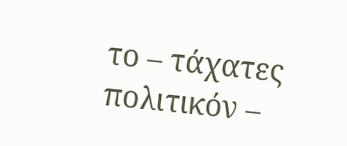το – τάχατες πολιτικόν –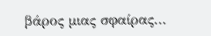βάρος μιας σφαίρας…